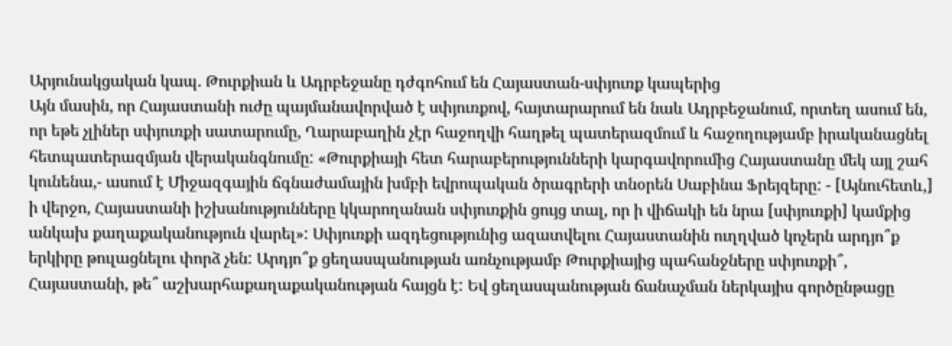Արյունակցական կապ. Թուրքիան և Ադրբեջանը դժգոհում են Հայաստան-սփյուռք կապերից
Այն մասին, որ Հայաստանի ուժը պայմանավորված է սփյուռքով, հայտարարում են նաև Ադրբեջանում, որտեղ ասում են, որ եթե չլիներ սփյուռքի սատարումը, Ղարաբաղին չէր հաջողվի հաղթել պատերազմում և հաջողությամբ իրականացնել հետպատերազմյան վերականգնումը: «Թուրքիայի հետ հարաբերությունների կարգավորումից Հայաստանը մեկ այլ շահ կունենա,- ասում է Միջազգային ճգնաժամային խմբի եվրոպական ծրագրերի տնօրեն Սաբինա Ֆրեյզերը: - [Այնուհետև,] ի վերջո, Հայաստանի իշխանությունները կկարողանան սփյուռքին ցույց տալ, որ ի վիճակի են նրա [սփյուռքի] կամքից անկախ քաղաքականություն վարել»: Սփյուռքի ազդեցությունից ազատվելու Հայաստանին ուղղված կոչերն արդյո՞ք երկիրը թուլացնելու փորձ չեն: Արդյո՞ք ցեղասպանության առնչությամբ Թուրքիայից պահանջները սփյուռքի՞, Հայաստանի, թե՞ աշխարհաքաղաքականության հայցն է: Եվ ցեղասպանության ճանաչման ներկայիս գործընթացը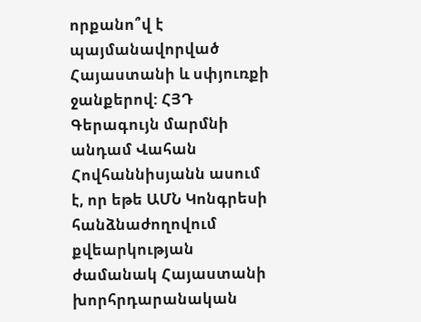որքանո՞վ է պայմանավորված Հայաստանի և սփյուռքի ջանքերով: ՀՅԴ Գերագույն մարմնի անդամ Վահան Հովհաննիսյանն ասում է, որ եթե ԱՄՆ Կոնգրեսի հանձնաժողովում քվեարկության ժամանակ Հայաստանի խորհրդարանական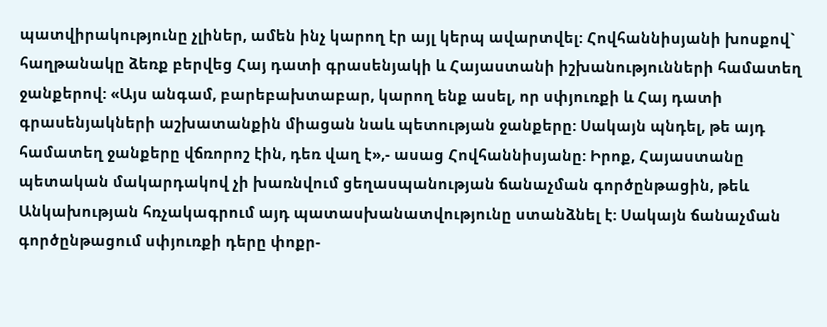պատվիրակությունը չլիներ, ամեն ինչ կարող էր այլ կերպ ավարտվել: Հովհաննիսյանի խոսքով` հաղթանակը ձեռք բերվեց Հայ դատի գրասենյակի և Հայաստանի իշխանությունների համատեղ ջանքերով: «Այս անգամ, բարեբախտաբար, կարող ենք ասել, որ սփյուռքի և Հայ դատի գրասենյակների աշխատանքին միացան նաև պետության ջանքերը: Սակայն պնդել, թե այդ համատեղ ջանքերը վճռորոշ էին, դեռ վաղ է»,- ասաց Հովհաննիսյանը: Իրոք, Հայաստանը պետական մակարդակով չի խառնվում ցեղասպանության ճանաչման գործընթացին, թեև Անկախության հռչակագրում այդ պատասխանատվությունը ստանձնել է: Սակայն ճանաչման գործընթացում սփյուռքի դերը փոքր-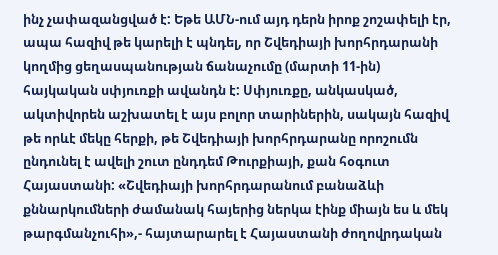ինչ չափազանցված է: Եթե ԱՄՆ-ում այդ դերն իրոք շոշափելի էր, ապա հազիվ թե կարելի է պնդել, որ Շվեդիայի խորհրդարանի կողմից ցեղասպանության ճանաչումը (մարտի 11-ին) հայկական սփյուռքի ավանդն է: Սփյուռքը, անկասկած, ակտիվորեն աշխատել է այս բոլոր տարիներին, սակայն հազիվ թե որևէ մեկը հերքի, թե Շվեդիայի խորհրդարանը որոշումն ընդունել է ավելի շուտ ընդդեմ Թուրքիայի, քան հօգուտ Հայաստանի: «Շվեդիայի խորհրդարանում բանաձևի քննարկումների ժամանակ հայերից ներկա էինք միայն ես և մեկ թարգմանչուհի»,- հայտարարել է Հայաստանի ժողովրդական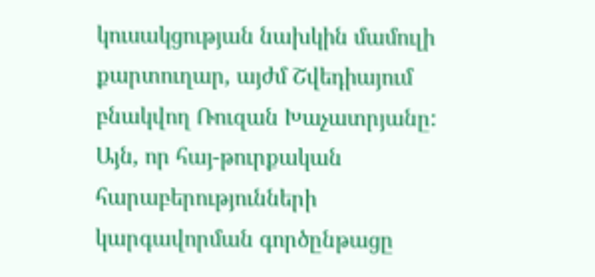կուսակցության նախկին մամուլի քարտուղար, այժմ Շվեդիայում բնակվող Ռուզան Խաչատրյանը: Այն, որ հայ-թուրքական հարաբերությունների կարգավորման գործընթացը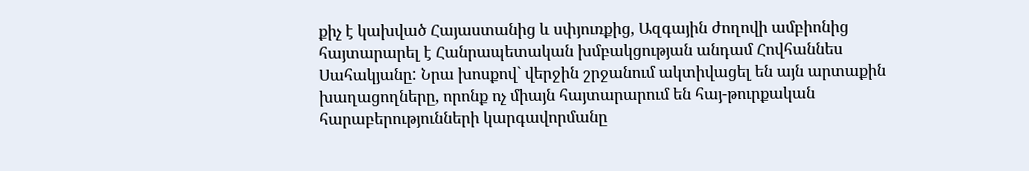քիչ է կախված Հայաստանից և սփյուռքից, Ազգային ժողովի ամբիոնից հայտարարել է Հանրապետական խմբակցության անդամ Հովհաննես Սահակյանը: Նրա խոսքով` վերջին շրջանում ակտիվացել են այն արտաքին խաղացողները, որոնք ոչ միայն հայտարարում են հայ-թուրքական հարաբերությունների կարգավորմանը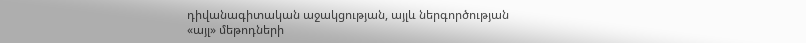դիվանագիտական աջակցության, այլև ներգործության «այլ» մեթոդների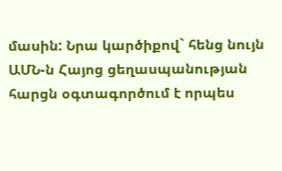մասին: Նրա կարծիքով` հենց նույն ԱՄՆ-ն Հայոց ցեղասպանության հարցն օգտագործում է որպես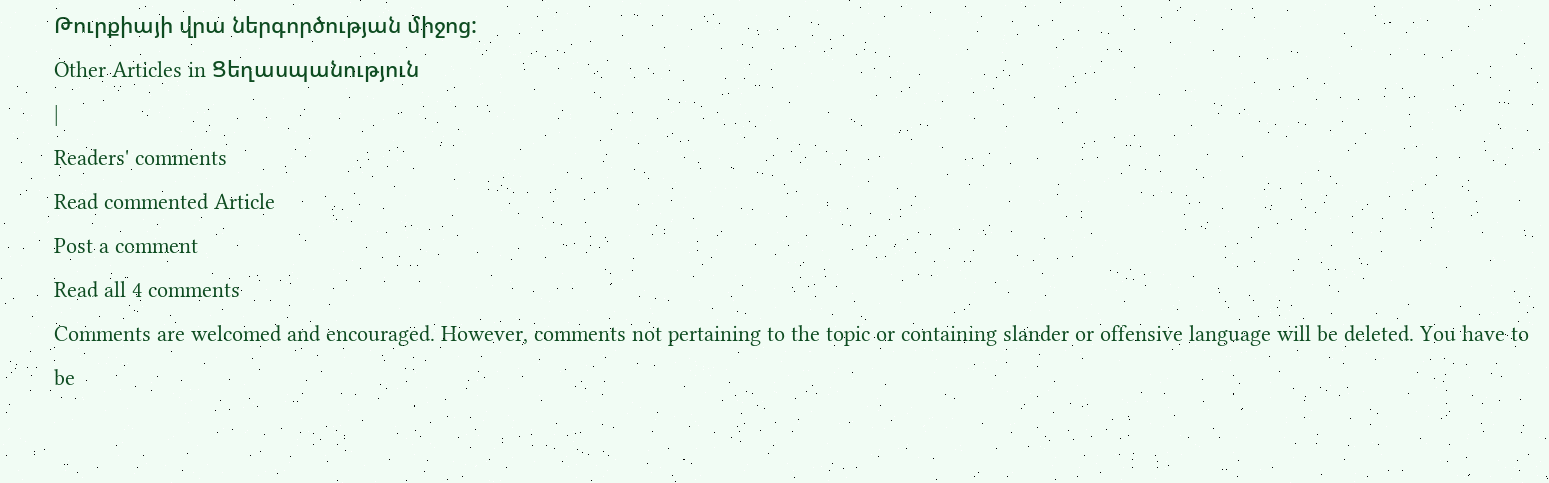Թուրքիայի վրա ներգործության միջոց:
Other Articles in Ցեղասպանություն
|
Readers' comments
Read commented Article
Post a comment
Read all 4 comments
Comments are welcomed and encouraged. However, comments not pertaining to the topic or containing slander or offensive language will be deleted. You have to be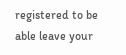registered to be able leave your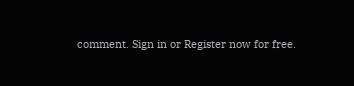comment. Sign in or Register now for free.